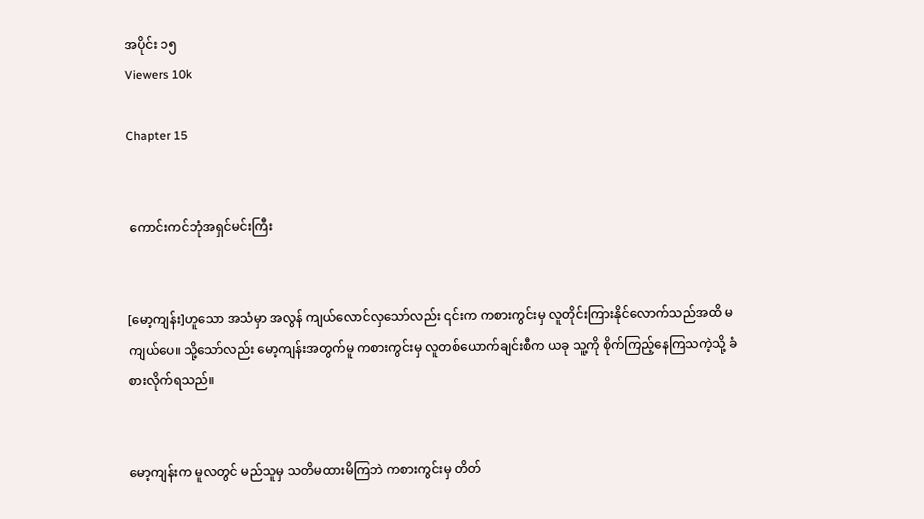အပိုင်း ၁၅
Viewers 10k

Chapter 15


 ကောင်းကင်ဘုံအရှင်မင်းကြီး


[မော့ကျန်း]ဟူသော အသံမှာ အလွန် ကျယ်လောင်လှသော်လည်း ၎င်းက ကစားကွင်းမှ လူတိုင်းကြားနိုင်လောက်သည်အထိ မကျယ်ပေ။ သို့သော်လည်း မော့ကျန်းအတွက်မူ ကစားကွင်းမှ လူတစ်ယောက်ချင်းစီက ယခု သူ့ကို စိုက်ကြည့်နေကြသကဲ့သို့ ခံစားလိုက်ရသည်။


မော့ကျန်းက မူလတွင် မည်သူမှ သတိမထားမိကြဘဲ ကစားကွင်းမှ တိတ်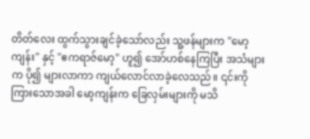တိတ်လေး ထွက်သွားချင်ခဲ့သော်လည်း သူ့ဖန်များက "မော့ကျန်း" နှင့် "ဧကရာဇ်မော့" ဟူ၍ အော်ဟစ်နေကြပြီး အသံများက ပို၍ များလာကာ ကျယ်လောင်လာခဲ့လေသည်။ ၎င်းကို ကြားသောအခါ မော့ကျန်းက ခြေလှမ်းများကို မသိ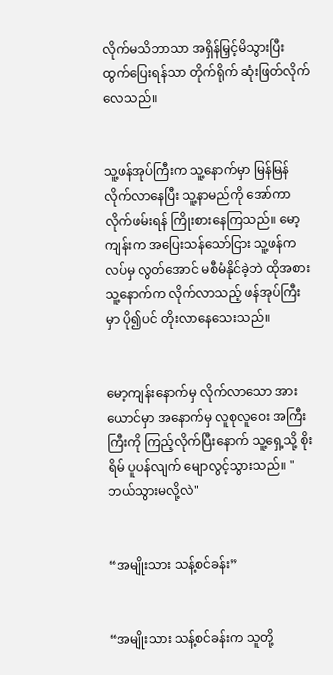လိုက်မသိဘာသာ အရှိန်မြှင့်မိသွားပြီး ထွက်ပြေးရန်သာ တိုက်ရိုက် ဆုံးဖြတ်လိုက်လေသည်။


သူ့ဖန်အုပ်ကြီးက သူ့နောက်မှာ မြန်မြန် လိုက်လာနေပြီး သူ့နာမည်ကို အော်ကာ လိုက်ဖမ်းရန် ကြိုးစားနေကြသည်။ မော့ကျန်းက အပြေးသန်သော်ငြား သူ့ဖန်ကလပ်မှ လွတ်အောင် မစီမံနိုင်ခဲ့ဘဲ ထိုအစား သူ့နောက်က လိုက်လာသည့် ဖန်အုပ်ကြီးမှာ ပို၍ပင် တိုးလာနေသေးသည်။


မော့ကျန်းနောက်မှ လိုက်လာသော အားယောင်မှာ အနောက်မှ လူစုလူဝေး အကြီးကြီးကို ကြည့်လိုက်ပြီးနောက် သူ့ရှေ့သို့ စိုးရိမ် ပူပန်လျက် မျောလွင့်သွားသည်။ "ဘယ်သွားမလို့လဲ"


“အမျိုးသား သန့်စင်ခန်း”


“အမျိုးသား သန့်စင်ခန်းက သူတို့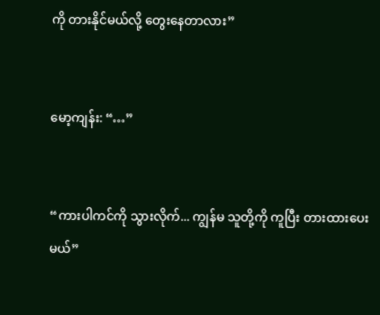ကို တားနိုင်မယ်လို့ တွေးနေတာလား”


မော့ကျန်း: “…”


“ကားပါကင်ကို သွားလိုက်... ကျွန်မ သူတို့ကို ကူပြီး တားထားပေးမယ်”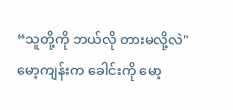“သူတို့ကို ဘယ်လို တားမလို့လဲ" မော့ကျန်းက ခေါင်းကို မော့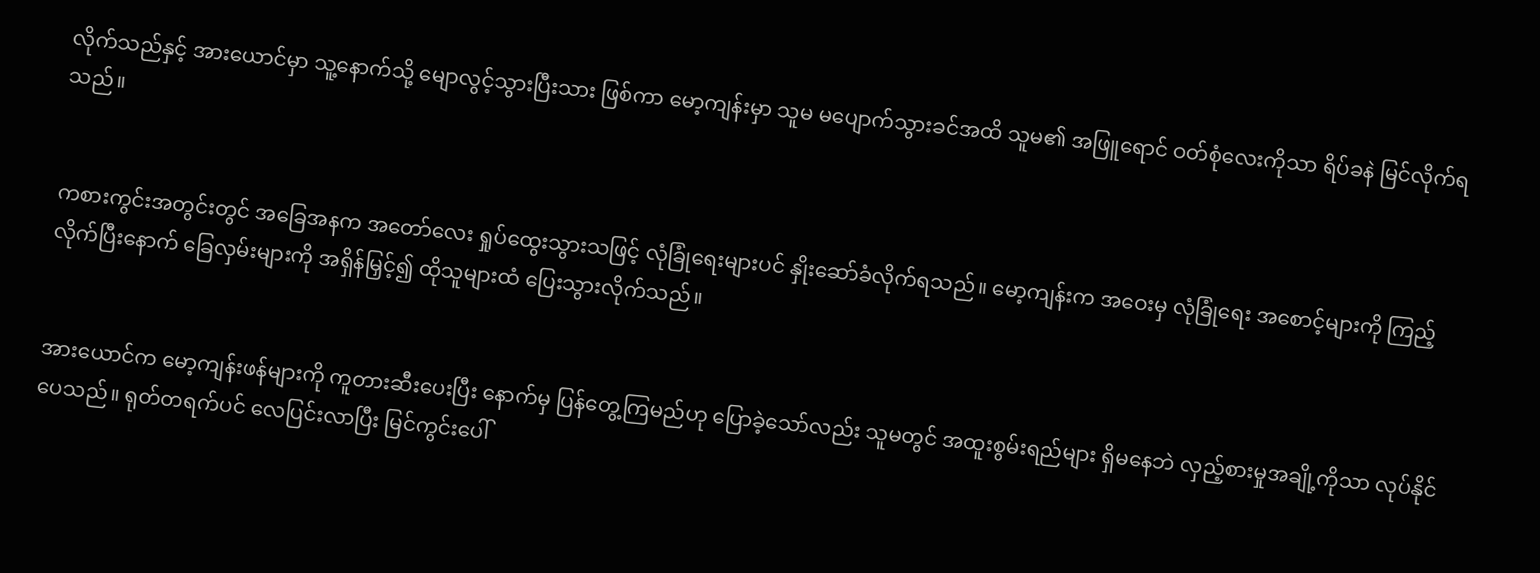လိုက်သည်နှင့် အားယောင်မှာ သူ့နောက်သို့ မျောလွင့်သွားပြီးသား ဖြစ်ကာ မော့ကျန်းမှာ သူမ မပျောက်သွားခင်အထိ သူမ၏ အဖြူရောင် ဝတ်စုံလေးကိုသာ ရိပ်ခနဲ မြင်လိုက်ရသည်။


ကစားကွင်းအတွင်းတွင် အခြေအနက အတော်လေး ရှုပ်ထွေးသွားသဖြင့် လုံခြုံရေးများပင် နှိုးဆော်ခံလိုက်ရသည်။ မော့ကျန်းက အဝေးမှ လုံခြုံရေး အစောင့်များကို ကြည့်လိုက်ပြီးနောက် ခြေလှမ်းများကို အရှိန်မြှင့်၍ ထိုသူများထံ ပြေးသွားလိုက်သည်။


အားယောင်က မော့ကျန်းဖန်များကို ကူတားဆီးပေးပြီး နောက်မှ ပြန်တွေ့ကြမည်ဟု ပြောခဲ့သော်လည်း သူမတွင် အထူးစွမ်းရည်များ ရှိမနေဘဲ လှည့်စားမှုအချို့ကိုသာ လုပ်နိုင်ပေသည်။ ရုတ်တရက်ပင် လေပြင်းလာပြီး မြင်ကွင်းပေါ်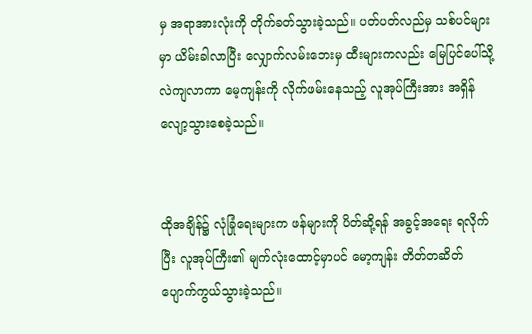မှ အရာအားလုံးကို တိုက်ခတ်သွားခဲ့သည်။ ပတ်ပတ်လည်မှ သစ်ပင်များမှာ ယိမ်းခါလာပြီး လျှောက်လမ်းဘေးမှ ထီးများကလည်း မြေပြင်ပေါ်သို့ လဲကျလာကာ မေ့ကျန်းကို လိုက်ဖမ်းနေသည့် လူအုပ်ကြီးအား အရှိန်လျော့သွားစေခဲ့သည်။


ထိုအချိန်၌ လုံခြုံရေးများက ဖန်များကို ပိတ်ဆို့ရန် အခွင့်အရေး ရလိုက်ပြီး လူအုပ်ကြီး၏ မျက်လုံးထောင့်မှာပင် မော့ကျန်း တိတ်တဆိတ် ပျောက်ကွယ်သွားခဲ့သည်။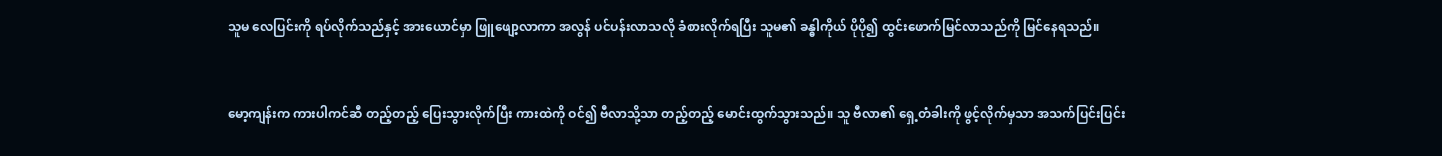သူမ လေပြင်းကို ရပ်လိုက်သည်နှင့် အားယောင်မှာ ဖြူဖျော့လာကာ အလွန် ပင်ပန်းလာသလို ခံစားလိုက်ရပြီး သူမ၏ ခန္ဓါကိုယ် ပိုပို၍ ထွင်းဖောက်မြင်လာသည်ကို မြင်နေရသည်။


မော့ကျန်းက ကားပါကင်ဆီ တည့်တည့် ပြေးသွားလိုက်ပြီး ကားထဲကို ဝင်၍ ဗီလာသို့သာ တည့်တည့် မောင်းထွက်သွားသည်။ သူ ဗီလာ၏ ရှေ့တံခါးကို ဖွင့်လိုက်မှသာ အသက်ပြင်းပြင်း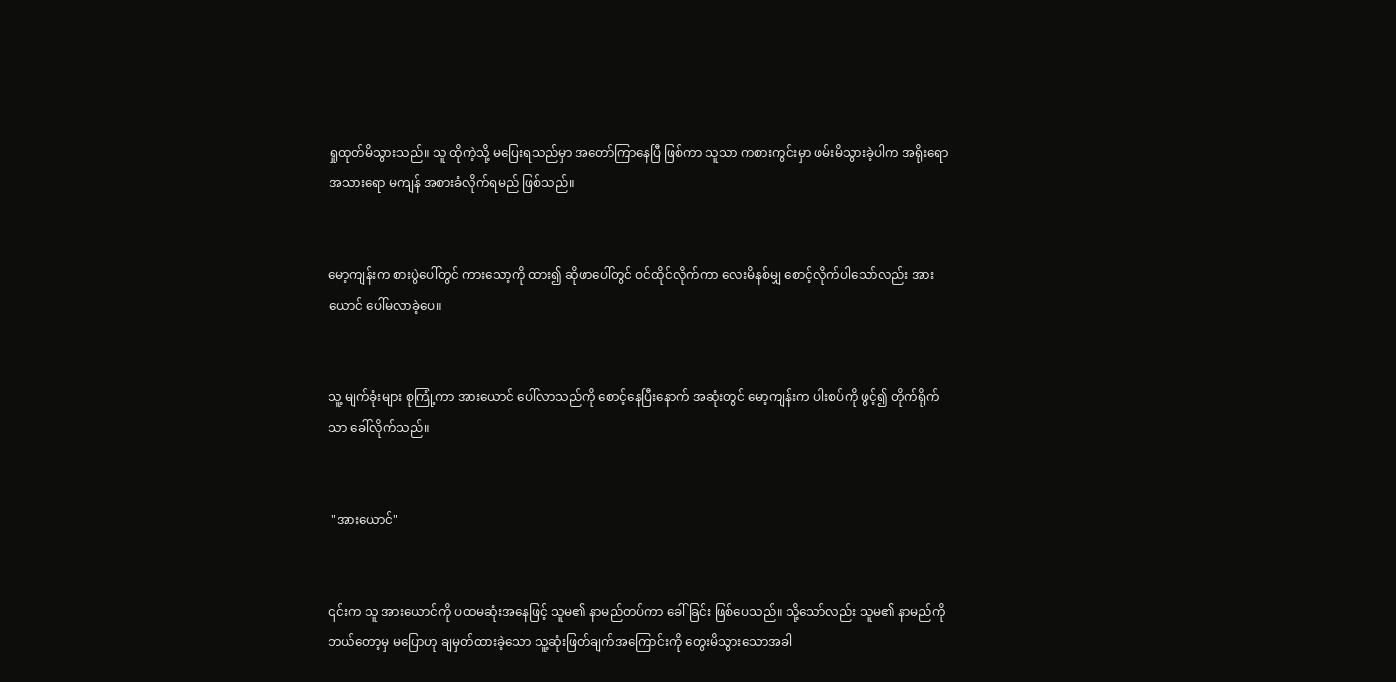ရှုထုတ်မိသွားသည်။ သူ ထိုကဲ့သို့ မပြေးရသည်မှာ အတော်ကြာနေပြီ ဖြစ်ကာ သူသာ ကစားကွင်းမှာ ဖမ်းမိသွားခဲ့ပါက အရိုးရော အသားရော မကျန် အစားခံလိုက်ရမည် ဖြစ်သည်။


မော့ကျန်းက စားပွဲပေါ်တွင် ကားသော့ကို ထား၍ ဆိုဖာပေါ်တွင် ဝင်ထိုင်လိုက်ကာ လေးမိနစ်မျှ စောင့်လိုက်ပါသော်လည်း အားယောင် ပေါ်မလာခဲ့ပေ။


သူ့ မျက်ခုံးများ စုကြုံ့ကာ အားယောင် ပေါ်လာသည်ကို စောင့်နေပြီးနောက် အဆုံးတွင် မော့ကျန်းက ပါးစပ်ကို ဖွင့်၍ တိုက်ရိုက်သာ ခေါ်လိုက်သည်။


 "အားယောင်"


၎င်းက သူ အားယောင်ကို ပထမဆုံးအနေဖြင့် သူမ၏ နာမည်တပ်ကာ ခေါ်ခြင်း ဖြစ်ပေသည်။ သို့သော်လည်း သူမ၏ နာမည်ကို ဘယ်တော့မှ မပြောဟု ချမှတ်ထားခဲ့သော သူ့ဆုံးဖြတ်ချက်အကြောင်းကို တွေးမိသွားသောအခါ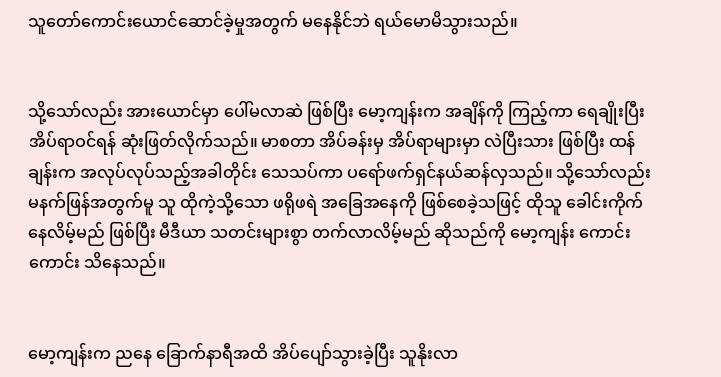သူတော်ကောင်းယောင်ဆောင်ခဲ့မှုအတွက် မနေနိုင်ဘဲ ရယ်မောမိသွားသည်။


သို့သော်လည်း အားယောင်မှာ ပေါ်မလာဆဲ ဖြစ်ပြီး မော့ကျန်းက အချိန်ကို ကြည့်ကာ ရေချိုးပြီး အိပ်ရာဝင်ရန် ဆုံးဖြတ်လိုက်သည်။ မာစတာ အိပ်ခန်းမှ အိပ်ရာများမှာ လဲပြီးသား ဖြစ်ပြီး ထန်ချန်းက အလုပ်လုပ်သည့်အခါတိုင်း သေသပ်ကာ ပရော်ဖက်ရှင်နယ်ဆန်လှသည်။ သို့သော်လည်း မနက်ဖြန်အတွက်မူ သူ ထိုကဲ့သို့သော ဖရိုဖရဲ အခြေအနေကို ဖြစ်စေခဲ့သဖြင့် ထိုသူ ခေါင်းကိုက်နေလိမ့်မည် ဖြစ်ပြီး မီဒီယာ သတင်းများစွာ တက်လာလိမ့်မည် ဆိုသည်ကို မော့ကျန်း ကောင်းကောင်း သိနေသည်။


မော့ကျန်းက ညနေ ခြောက်နာရီအထိ အိပ်ပျော်သွားခဲ့ပြီး သူနိုးလာ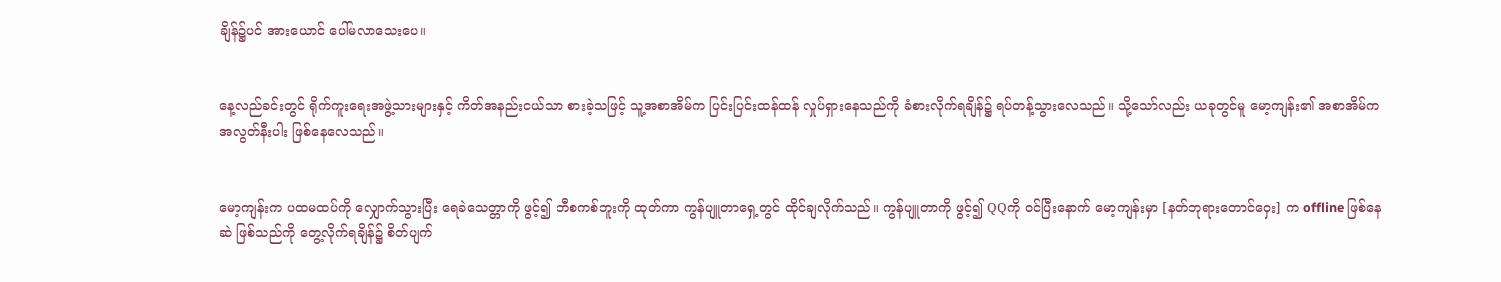ချိန်၌ပင် အားယောင် ပေါ်မလာသေးပေ။


နေ့လည်ခင်းတွင် ရိုက်ကူးရေးအဖွဲ့သားများနှင့် ကိတ်အနည်းငယ်သာ စားခဲ့သဖြင့် သူ့အစာအိမ်က ပြင်းပြင်းထန်ထန် လှုပ်ရှားနေသည်ကို ခံစားလိုက်ရချိန်၌ ရပ်တန့်သွားလေသည်။ သို့သော်လည်း ယခုတွင်မူ မော့ကျန်း၏ အစာအိမ်က အလွတ်နီးပါး ဖြစ်နေလေသည်။


မော့ကျန်းက ပထမထပ်ကို လျှောက်သွားပြီး ရေခဲသေတ္တာကို ဖွင့်၍ ဘီစကစ်ဘူးကို ထုတ်ကာ ကွန်ပျူတာရှေ့တွင် ထိုင်ချလိုက်သည်။ ကွန်ပျူတာကို ဖွင့်၍ QQကို ဝင်ပြီးနောက် မော့ကျန်းမှာ [နတ်ဘုရားတောင်ဝှေး] က offline ဖြစ်နေဆဲ ဖြစ်သည်ကို တွေ့လိုက်ရချိန်၌ စိတ်ပျက်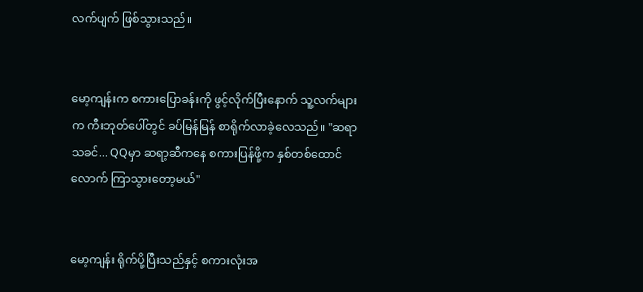လက်ပျက် ဖြစ်သွားသည်။


မော့ကျန်းက စကားပြောခန်းကို ဖွင့်လိုက်ပြီးနောက် သူ့လက်များက ကီးဘုတ်ပေါ်တွင် ခပ်မြန်မြန် စာရိုက်လာခဲ့လေသည်။ "ဆရာသခင်... QQမှာ ဆရာ့ဆီကနေ စကားပြန်ဖို့က နှစ်တစ်ထောင်လောက် ကြာသွားတော့မယ်"


မော့ကျန်း ရိုက်ပို့ပြီးသည်နှင့် စကားလုံးအ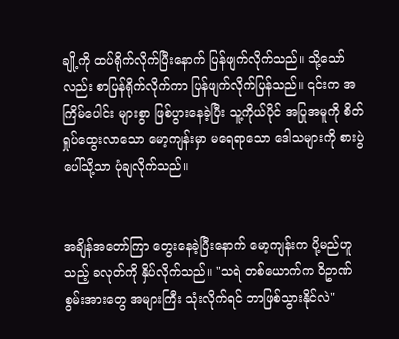ချို့ကို ထပ်ရိုက်လိုက်ပြီးနောက် ပြန်ဖျက်လိုက်သည်။ သို့သော်လည်း စာပြန်ရိုက်လိုက်ကာ ပြန်ဖျက်လိုက်ပြန်သည်။ ၎င်းက အကြိမ်ပေါင်း များစွာ ဖြစ်ပွားနေခဲ့ပြီး သူ့ကိုယ်ပိုင် အပြုအမူကို စိတ်ရှုပ်ထွေးလာသော မော့ကျန်းမှာ မရေရာသော ဒေါသများကို စားပွဲပေါ်သို့သာ ပုံချလိုက်သည်။


အချိန်အတော်ကြာ တွေးနေခဲ့ပြီးနောက် မော့ကျန်းက ပို့မည်ဟူသည့် ခလုတ်ကို နှိပ်လိုက်သည်။ "သရဲ တစ်ယောက်က ဝိဥာဏ် စွမ်းအားတွေ အများကြီး သုံးလိုက်ရင် ဘာဖြစ်သွားနိုင်လဲ"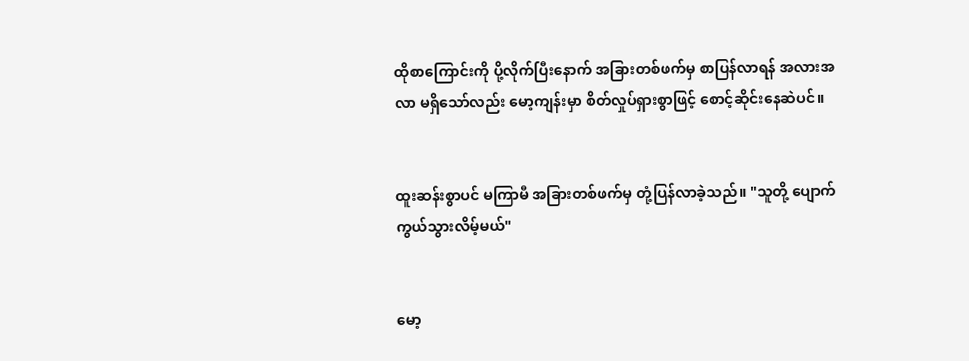ထိုစာကြောင်းကို ပို့လိုက်ပြီးနောက် အခြားတစ်ဖက်မှ စာပြန်လာရန် အလားအလာ မရှိသော်လည်း မော့ကျန်းမှာ စိတ်လှုပ်ရှားစွာဖြင့် စောင့်ဆိုင်းနေဆဲပင်။


ထူးဆန်းစွာပင် မကြာမီ အခြားတစ်ဖက်မှ တုံ့ပြန်လာခဲ့သည်။ "သူတို့ ပျောက်ကွယ်သွားလိမ့်မယ်"


မော့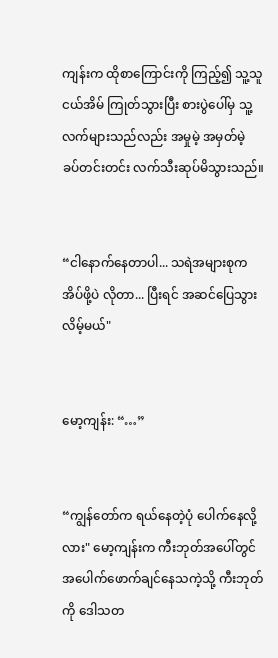ကျန်းက ထိုစာကြောင်းကို ကြည့်၍ သူ့သူငယ်အိမ် ကြုတ်သွားပြီး စားပွဲပေါ်မှ သူ့လက်များသည်လည်း အမှုမဲ့ အမှတ်မဲ့ ခပ်တင်းတင်း လက်သီးဆုပ်မိသွားသည်။


“ငါနောက်နေတာပါ... သရဲအများစုက အိပ်ဖို့ပဲ လိုတာ... ပြီးရင် အဆင်ပြေသွားလိမ့်မယ်"


မော့ကျန်း: “…”


“ကျွန်တော်က ရယ်နေတဲ့ပုံ ပေါက်နေလို့လား" မော့ကျန်းက ကီးဘုတ်အပေါ်တွင် အပေါက်ဖောက်ချင်နေသကဲ့သို့ ကီးဘုတ်ကို ဒေါသတ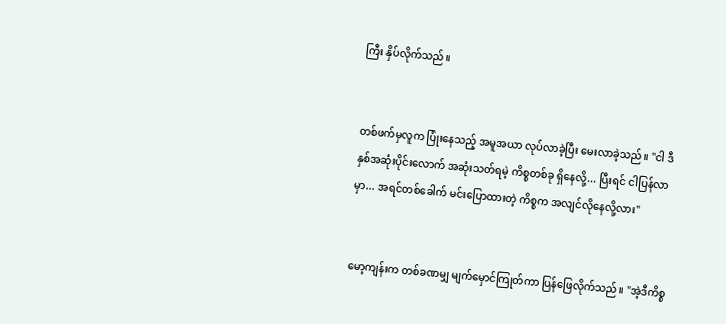ကြီး နှိပ်လိုက်သည်။


တစ်ဖက်မှလူက ပြုံးနေသည့် အမူအယာ လုပ်လာခဲ့ပြီး မေးလာခဲ့သည်။ "ငါ ဒီနှစ်အဆုံးပိုင်းလောက် အဆုံးသတ်ရမဲ့ ကိစ္စတစ်ခု ရှိနေလို့... ပြီးရင် ငါပြန်လာမှာ... အရင်တစ်ခေါက် မင်းပြောထားတဲ့ ကိစ္စက အလျင်လိုနေလို့လား"


မော့ကျန်းက တစ်ခဏမျှ မျက်မှောင်ကြုတ်ကာ ပြန်ဖြေလိုက်သည်။ "အဲ့ဒီကိစ္စ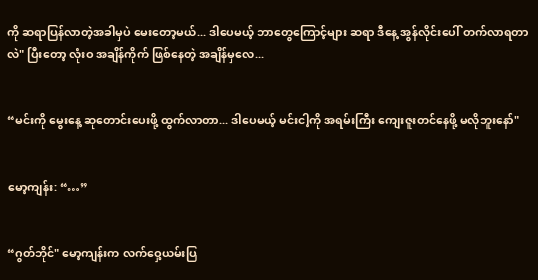ကို ဆရာပြန်လာတဲ့အခါမှပဲ မေးတော့မယ်... ဒါပေမယ့် ဘာတွေကြောင့်များ ဆရာ ဒီနေ့ အွန်လိုင်းပေါ် တက်လာရတာလဲ" ပြီးတော့ လုံးဝ အချိန်ကိုက် ဖြစ်နေတဲ့ အချိန်မှလေ...


“မင်းကို မွေးနေ့ ဆုတောင်းပေးဖို့ ထွက်လာတာ... ဒါပေမယ့် မင်းငါ့ကို အရမ်းကြီး ကျေးဇူးတင်နေဖို့ မလိုဘူးနော်"


မော့ကျန်း: “…”


“ဂွတ်ဘိုင်" မော့ကျန်းက လက်ဝှေ့ယမ်းပြ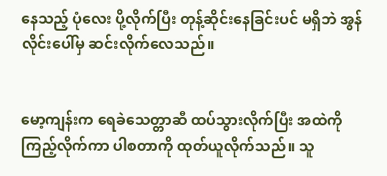နေသည့် ပုံလေး ပို့လိုက်ပြီး တုန့်ဆိုင်းနေခြင်းပင် မရှိဘဲ အွန်လိုင်းပေါ်မှ ဆင်းလိုက်လေသည်။


မော့ကျန်းက ရေခဲသေတ္တာဆီ ထပ်သွားလိုက်ပြီး အထဲကို ကြည့်လိုက်ကာ ပါစတာကို ထုတ်ယူလိုက်သည်။ သူ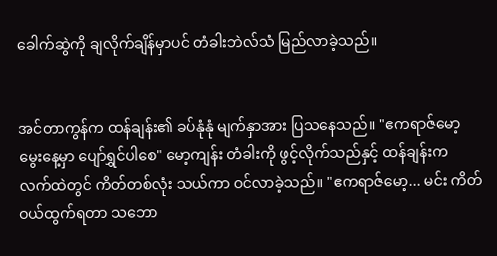ခေါက်ဆွဲကို ချလိုက်ချိန်မှာပင် တံခါးဘဲလ်သံ မြည်လာခဲ့သည်။


အင်တာကွန်က ထန်ချန်း၏ ခပ်နုံနုံ မျက်နှာအား ပြသနေသည်။ "ဧကရာဇ်မော့ မွေးနေ့မှာ ပျော်ရွှင်ပါစေ" မော့ကျန်း တံခါးကို ဖွင့်လိုက်သည်နှင့် ထန်ချန်းက လက်ထဲတွင် ကိတ်တစ်လုံး သယ်ကာ ဝင်လာခဲ့သည်။ "ဧကရာဇ်မော့... မင်း ကိတ်ဝယ်ထွက်ရတာ သဘော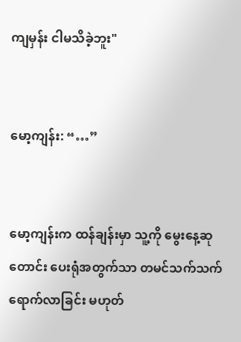ကျမှန်း ငါမသိခဲ့ဘူး"


မော့ကျန်း: “…”


မော့ကျန်းက ထန်ချန်းမှာ သူ့ကို မွေးနေ့ဆုတောင်း ပေးရုံအတွက်သာ တမင်သက်သက် ရောက်လာခြင်း မဟုတ်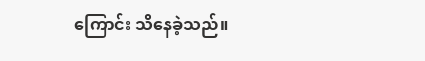ကြောင်း သိနေခဲ့သည်။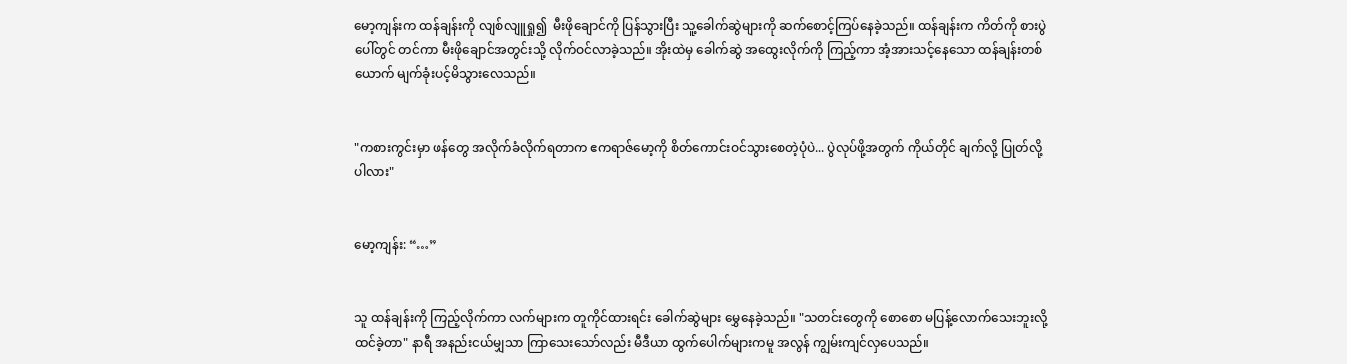မော့ကျန်းက ထန်ချန်းကို လျစ်လျူရှု၍  မီးဖိုချောင်ကို ပြန်သွားပြီး သူ့ခေါက်ဆွဲများကို ဆက်စောင့်ကြပ်နေခဲ့သည်။ ထန်ချန်းက ကိတ်ကို စားပွဲပေါ်တွင် တင်ကာ မီးဖိုချောင်အတွင်းသို့ လိုက်ဝင်လာခဲ့သည်။ အိုးထဲမှ ခေါက်ဆွဲ အထွေးလိုက်ကို ကြည့်ကာ အံ့အားသင့်နေသော ထန်ချန်းတစ်ယောက် မျက်ခုံးပင့်မိသွားလေသည်။


"ကစားကွင်းမှာ ဖန်တွေ အလိုက်ခံလိုက်ရတာက ဧကရာဇ်မော့ကို စိတ်ကောင်းဝင်သွားစေတဲ့ပုံပဲ... ပွဲလုပ်ဖို့အတွက် ကိုယ်တိုင် ချက်လို့ ပြုတ်လို့ပါလား"


မော့ကျန်း: “…”


သူ ထန်ချန်းကို ကြည့်လိုက်ကာ လက်များက တူကိုင်ထားရင်း ခေါက်ဆွဲများ မွှေနေခဲ့သည်။ "သတင်းတွေကို စောစော မပြန့်လောက်သေးဘူးလို့ ထင်ခဲ့တာ" နာရီ အနည်းငယ်မျှသာ ကြာသေးသော်လည်း မီဒီယာ ထွက်ပေါက်များကမူ အလွန် ကျွမ်းကျင်လှပေသည်။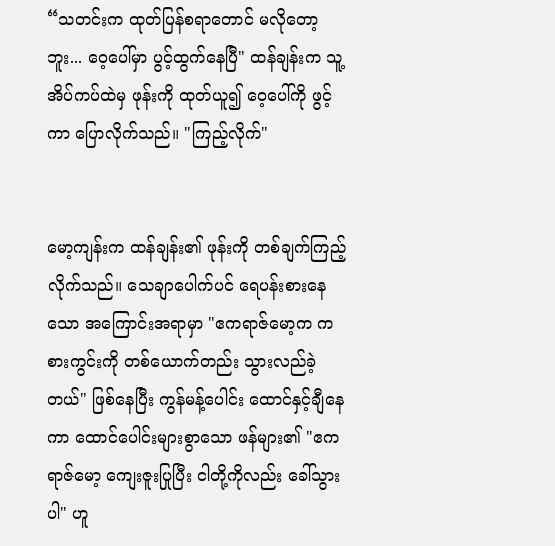“သတင်းက ထုတ်ပြန်စရာတောင် မလိုတော့ဘူး... ဝေ့ပေါ်မှာ ပွင့်ထွက်နေပြီ" ထန်ချန်းက သူ့အိပ်ကပ်ထဲမှ ဖုန်းကို ထုတ်ယူ၍ ဝေ့ပေါ်ကို ဖွင့်ကာ ပြောလိုက်သည်။ "ကြည့်လိုက်"


မော့ကျန်းက ထန်ချန်း၏ ဖုန်းကို တစ်ချက်ကြည့်လိုက်သည်။ သေချာပေါက်ပင် ရေပန်းစားနေသော အကြောင်းအရာမှာ "ဧကရာဇ်မော့က ကစားကွင်းကို တစ်ယောက်တည်း သွားလည်ခဲ့တယ်" ဖြစ်နေပြီး ကွန်မန့်ပေါင်း ထောင်နှင့်ချီနေကာ ထောင်ပေါင်းများစွာသော ဖန်များ၏ "ဧကရာဇ်မော့ ကျေးဇူးပြုပြီး ငါတို့ကိုလည်း ခေါ်သွားပါ" ဟူ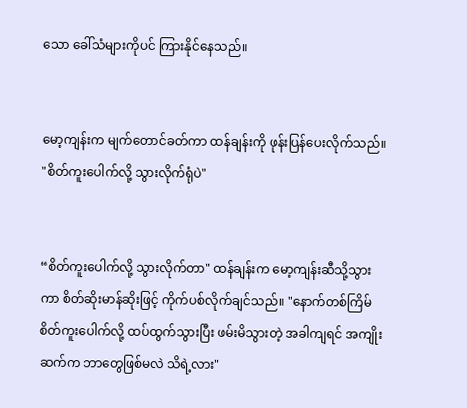သော ခေါ်သံများကိုပင် ကြားနိုင်နေသည်။


မော့ကျန်းက မျက်တောင်ခတ်ကာ ထန်ချန်းကို ဖုန်းပြန်ပေးလိုက်သည်။ "စိတ်ကူးပေါက်လို့ သွားလိုက်ရုံပဲ"


“စိတ်ကူးပေါက်လို့ သွားလိုက်တာ" ထန်ချန်းက မော့ကျန်းဆီသို့သွားကာ စိတ်ဆိုးမာန်ဆိုးဖြင့် ကိုက်ပစ်လိုက်ချင်သည်။ "နောက်တစ်ကြိမ် စိတ်ကူးပေါက်လို့ ထပ်ထွက်သွားပြီး ဖမ်းမိသွားတဲ့ အခါကျရင် အကျိုးဆက်က ဘာတွေဖြစ်မလဲ သိရဲ့လား"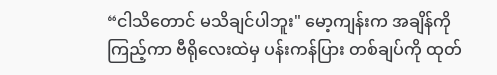“ငါသိတောင် မသိချင်ပါဘူး" မော့ကျန်းက အချိန်ကို ကြည့်ကာ ဗီရိုလေးထဲမှ ပန်းကန်ပြား တစ်ချပ်ကို ထုတ်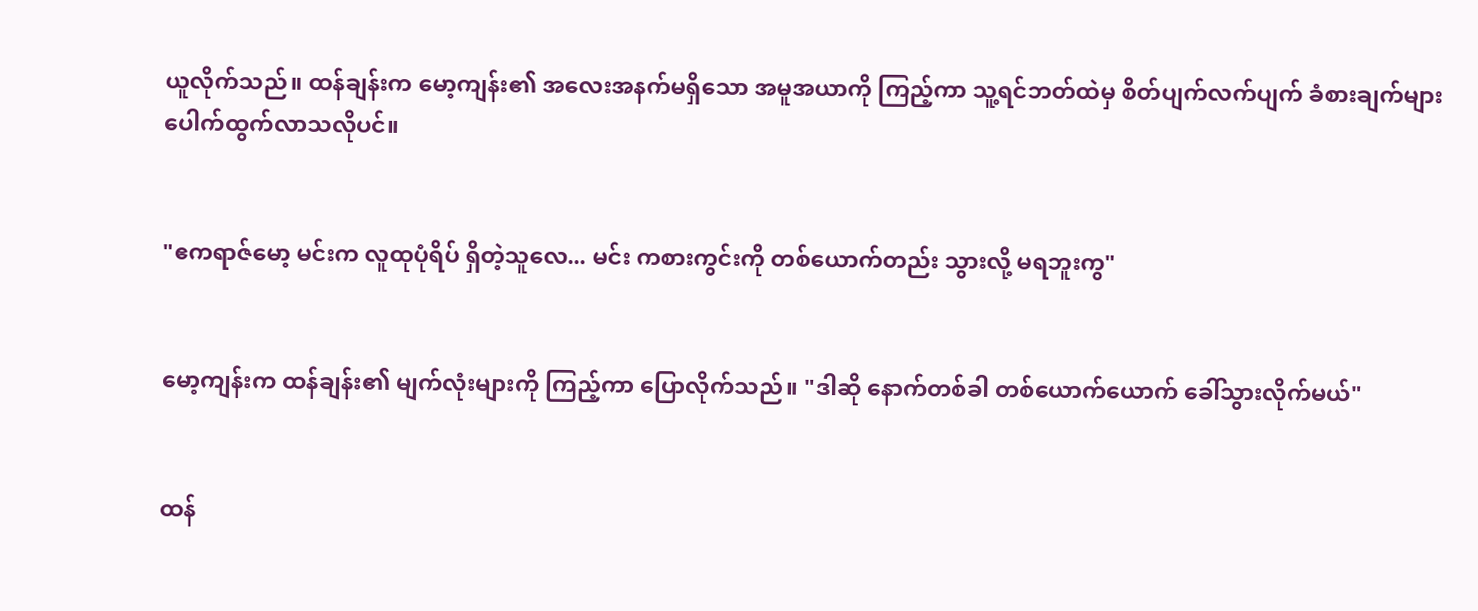ယူလိုက်သည်။ ထန်ချန်းက မော့ကျန်း၏ အလေးအနက်မရှိသော အမူအယာကို ကြည့်ကာ သူ့ရင်ဘတ်ထဲမှ စိတ်ပျက်လက်ပျက် ခံစားချက်များ ပေါက်ထွက်လာသလိုပင်။


"ဧကရာဇ်မော့ မင်းက လူထုပုံရိပ် ရှိတဲ့သူလေ... မင်း ကစားကွင်းကို တစ်ယောက်တည်း သွားလို့ မရဘူးကွ"


မော့ကျန်းက ထန်ချန်း၏ မျက်လုံးများကို ကြည့်ကာ ပြောလိုက်သည်။ "ဒါဆို နောက်တစ်ခါ တစ်ယောက်ယောက် ခေါ်သွားလိုက်မယ်"


ထန်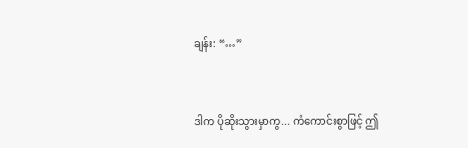ချန်း: “…”


ဒါက ပိုဆိုးသွားမှာကွ... ကံကောင်းစွာဖြင့် ဤ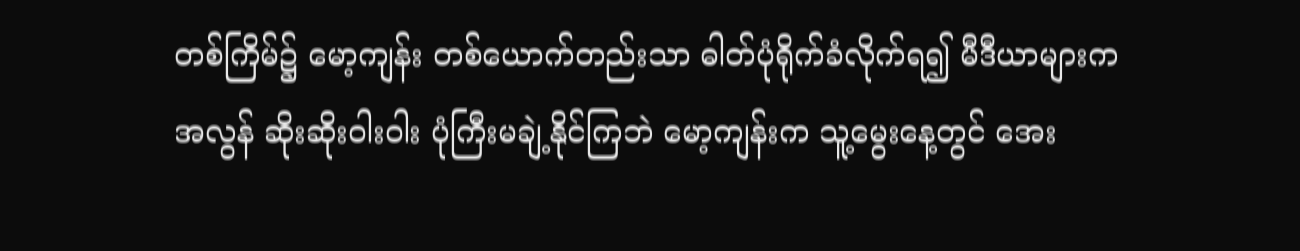တစ်ကြိမ်၌ မော့ကျန်း တစ်ယောက်တည်းသာ ဓါတ်ပုံရိုက်ခံလိုက်ရ၍ မီဒီယာများက အလွန် ဆိုးဆိုးဝါးဝါး ပုံကြီးမချဲ့နိုင်ကြဘဲ မော့ကျန်းက သူ့မွေးနေ့တွင် အေး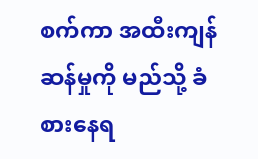စက်ကာ အထီးကျန်ဆန်မှုကို မည်သို့ ခံစားနေရ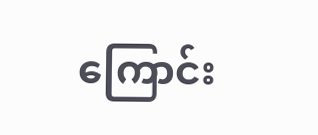ကြောင်း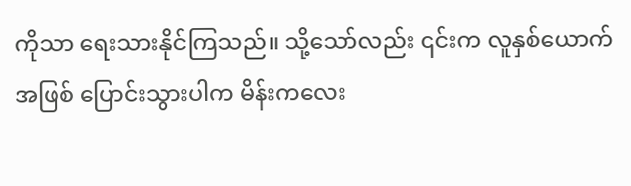ကိုသာ ရေးသားနိုင်ကြသည်။ သို့သော်လည်း ၎င်းက လူနှစ်ယောက် အဖြစ် ပြောင်းသွားပါက မိန်းကလေး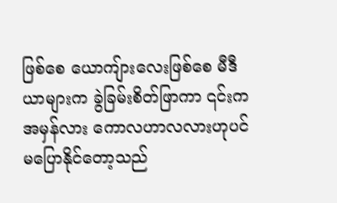ဖြစ်စေ ယောကျ်ားလေးဖြစ်စေ မီဒီယာများက ခွဲခြမ်းစိတ်ဖြာကာ ၎င်းက အမှန်လား ကောလဟာလလားဟုပင် မပြောနိုင်တော့သည်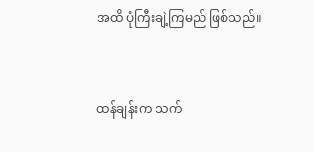အထိ ပုံကြီးချဲ့ကြမည် ဖြစ်သည်။


ထန်ချန်းက သက်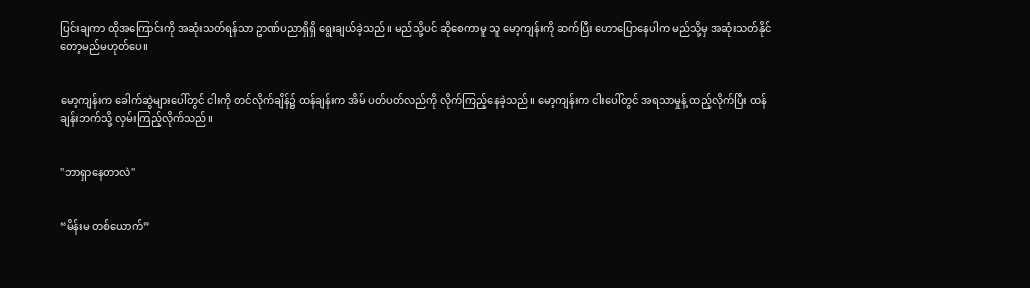ပြင်းချကာ ထိုအကြောင်းကို အဆုံးသတ်ရန်သာ ဥာဏ်ပညာရှိရှိ ရွေးချယ်ခဲ့သည်။ မည်သို့ပင် ဆိုစေကာမူ သူ မော့ကျန်းကို ဆက်ပြီး ဟောပြောနေပါက မည်သို့မှ အဆုံးသတ်နိုင်တော့မည်မဟုတ်ပေ။


မော့ကျန်းက ခေါက်ဆွဲများပေါ်တွင် ငါးကို တင်လိုက်ချိန်၌ ထန်ချန်းက အိမ် ပတ်ပတ်လည်ကို လိုက်ကြည့်နေခဲ့သည်။ မော့ကျန်းက ငါးပေါ်တွင် အရသာမှုန့် ထည့်လိုက်ပြီး ထန်ချန်းဘက်သို့ လှမ်းကြည့်လိုက်သည်။


"ဘာရှာနေတာလဲ"


“မိန်းမ တစ်ယောက်”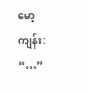မော့ကျန်း: “…”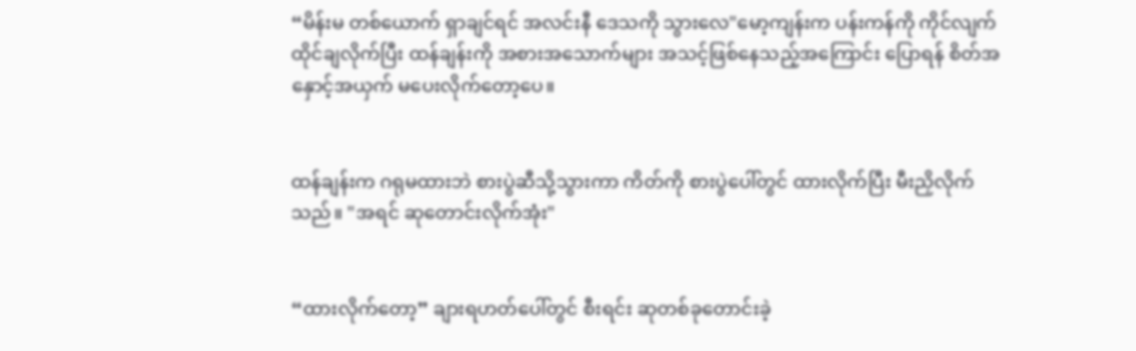“မိန်းမ တစ်ယောက် ရှာချင်ရင် အလင်းနီ ဒေသကို သွားလေ"မော့ကျန်းက ပန်းကန်ကို ကိုင်လျက် ထိုင်ချလိုက်ပြီး ထန်ချန်းကို အစားအသောက်များ အသင့်ဖြစ်နေသည့်အကြောင်း ပြောရန် စိတ်အနှောင့်အယှက် မပေးလိုက်တော့ပေ။


ထန်ချန်းက ဂရုမထားဘဲ စားပွဲဆီသို့သွားကာ ကိတ်ကို စားပွဲပေါ်တွင် ထားလိုက်ပြီး မီးညှိလိုက်သည်။ "အရင် ဆုတောင်းလိုက်အုံး"


“ထားလိုက်တော့” ချားရဟတ်ပေါ်တွင် စီးရင်း ဆုတစ်ခုတောင်းခဲ့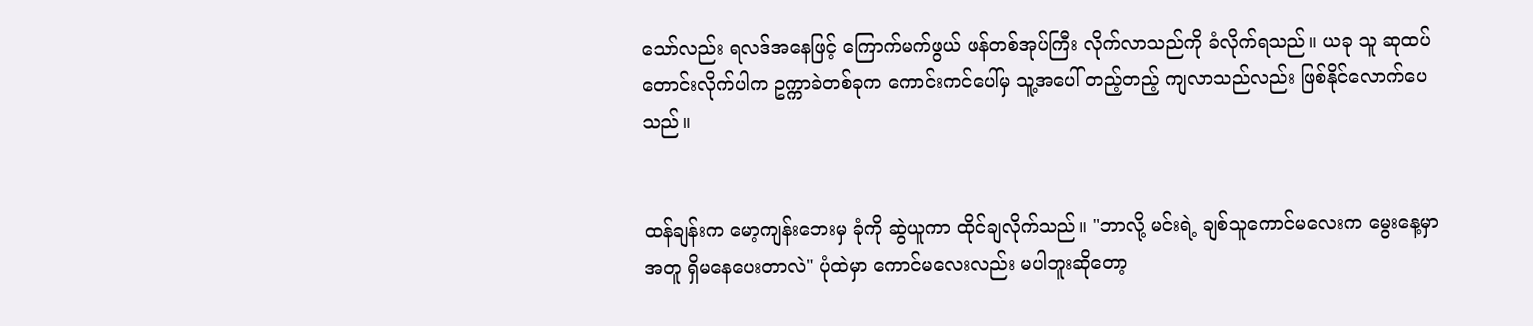သော်လည်း ရလဒ်အနေဖြင့် ကြောက်မက်ဖွယ် ဖန်တစ်အုပ်ကြီး လိုက်လာသည်ကို ခံလိုက်ရသည်။ ယခု သူ ဆုထပ်တောင်းလိုက်ပါက ဥက္ကာခဲတစ်ခုက ကောင်းကင်ပေါ်မှ သူ့အပေါ် တည့်တည့် ကျလာသည်လည်း ဖြစ်နိုင်လောက်ပေသည်။


ထန်ချန်းက မော့ကျန်းဘေးမှ ခုံကို ဆွဲယူကာ ထိုင်ချလိုက်သည်။ "ဘာလို့ မင်းရဲ့ ချစ်သူကောင်မလေးက မွေးနေ့မှာ အတူ ရှိမနေပေးတာလဲ" ပုံထဲမှာ ကောင်မလေးလည်း မပါဘူးဆိုတော့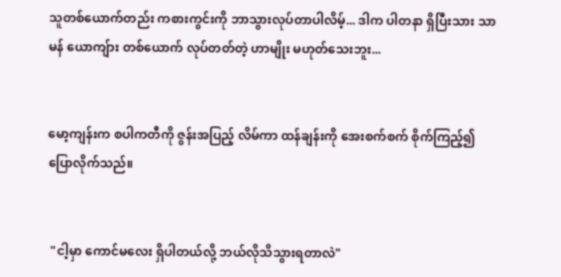သူတစ်ယောက်တည်း ကစားကွင်းကို ဘာသွားလုပ်တာပါလိမ့်... ဒါက ပါတနာ ရှိပြီးသား သာမန် ယောကျ်ား တစ်ယောက် လုပ်တတ်တဲ့ ဟာမျိုး မဟုတ်သေးဘူး...


မော့ကျန်းက စပါကတီကို ဇွန်းအပြည့် လိမ်ကာ ထန်ချန်းကို အေးစက်စက် စိုက်ကြည့်၍ ပြောလိုက်သည်။


 "ငါ့မှာ ကောင်မလေး ရှိပါတယ်လို့ ဘယ်လိုသိသွားရတာလဲ"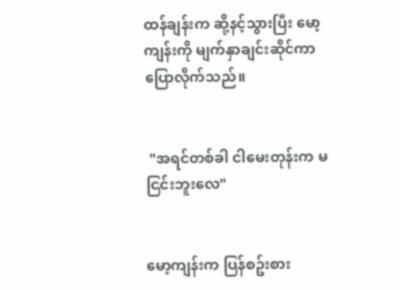ထန်ချန်းက ဆို့နင့်သွားပြီး မော့ကျန်းကို မျက်နှာချင်းဆိုင်ကာ ပြောလိုက်သည်။


 "အရင်တစ်ခါ ငါမေးတုန်းက မငြင်းဘူးလေ"


မော့ကျန်းက ပြန်စဥ်းစား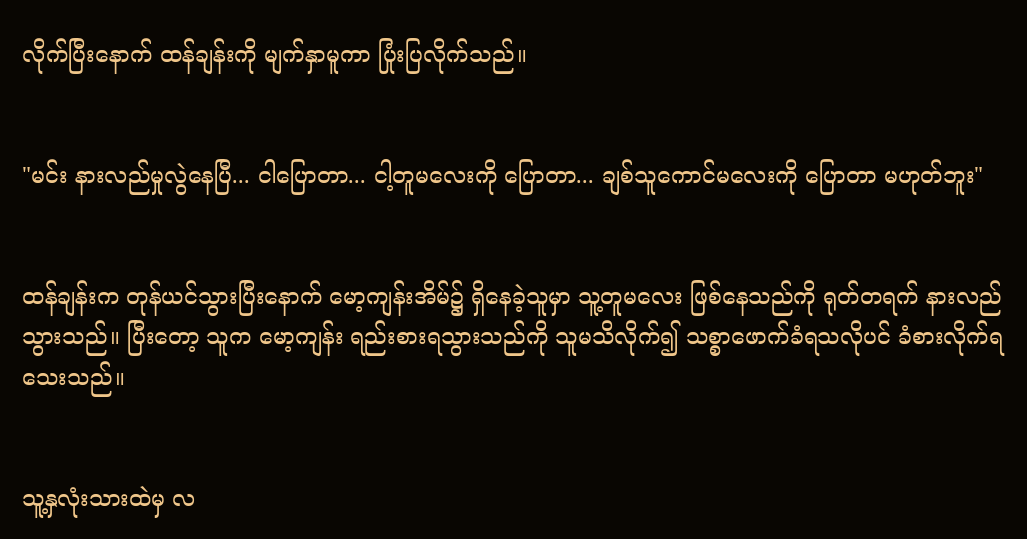လိုက်ပြီးနောက် ထန်ချန်းကို မျက်နှာမူကာ ပြုံးပြလိုက်သည်။


"မင်း နားလည်မှုလွဲနေပြီ... ငါပြောတာ... ငါ့တူမလေးကို ပြောတာ... ချစ်သူကောင်မလေးကို ပြောတာ မဟုတ်ဘူး"


ထန်ချန်းက တုန်ယင်သွားပြီးနောက် မော့ကျန်းအိမ်၌ ရှိနေခဲ့သူမှာ သူ့တူမလေး ဖြစ်နေသည်ကို ရုတ်တရက် နားလည်သွားသည်။ ပြီးတော့ သူက မော့ကျန်း ရည်းစားရသွားသည်ကို သူမသိလိုက်၍ သစ္စာဖောက်ခံရသလိုပင် ခံစားလိုက်ရသေးသည်။


သူ့နှလုံးသားထဲမှ လ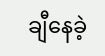ချီနေခဲ့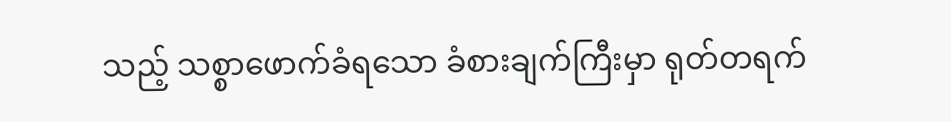သည့် သစ္စာဖောက်ခံရသော ခံစားချက်ကြီးမှာ ရုတ်တရက်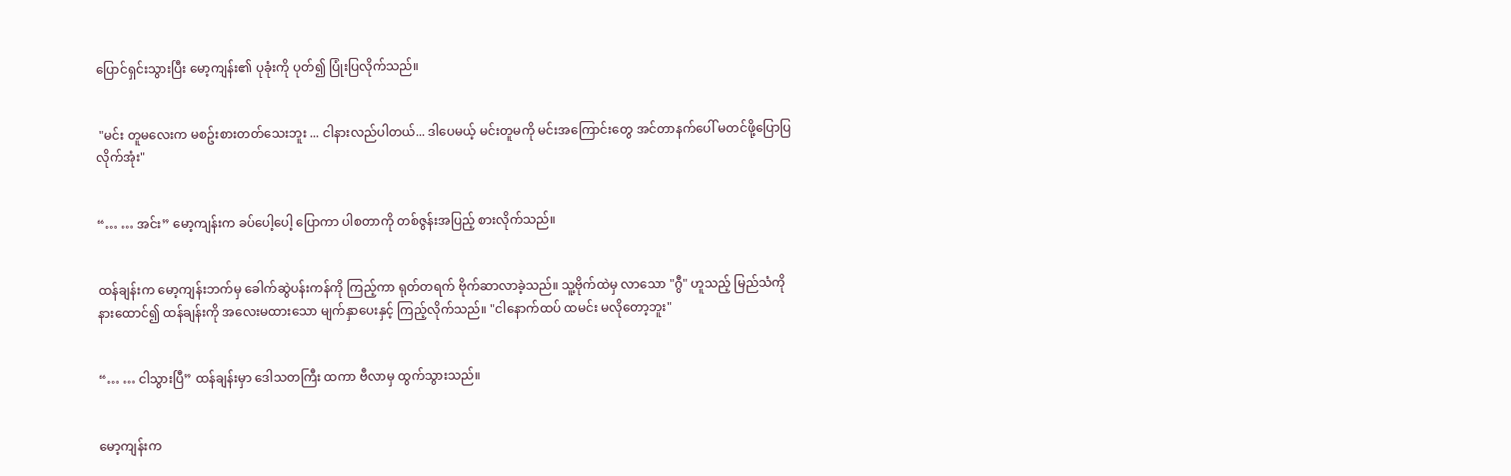ပြောင်ရှင်းသွားပြီး မော့ကျန်း၏ ပုခုံးကို ပုတ်၍ ပြုံးပြလိုက်သည်။


 "မင်း တူမလေးက မစဥ်းစားတတ်သေးဘူး ... ငါနားလည်ပါတယ်... ဒါပေမယ့် မင်းတူမကို မင်းအကြောင်းတွေ အင်တာနက်ပေါ် မတင်ဖို့ပြောပြလိုက်အုံး"


“… … အင်း” မော့ကျန်းက ခပ်ပေါ့ပေါ့ ပြောကာ ပါစတာကို တစ်ဇွန်းအပြည့် စားလိုက်သည်။


ထန်ချန်းက မော့ကျန်းဘက်မှ ခေါက်ဆွဲပန်းကန်ကို ကြည့်ကာ ရုတ်တရက် ဗိုက်ဆာလာခဲ့သည်။ သူ့ဗိုက်ထဲမှ လာသော "ဂွီ" ဟူသည့် မြည်သံကို နားထောင်၍ ထန်ချန်းကို အလေးမထားသော မျက်နှာပေးနှင့် ကြည့်လိုက်သည်။ "ငါနောက်ထပ် ထမင်း မလိုတော့ဘူး"


“… … ငါသွားပြီ” ထန်ချန်းမှာ ဒေါသတကြီး ထကာ ဗီလာမှ ထွက်သွားသည်။


မော့ကျန်းက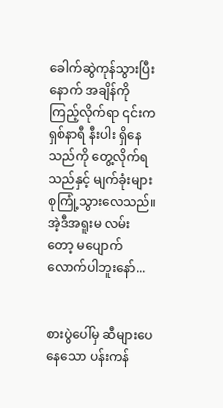ခေါက်ဆွဲကုန်သွားပြီးနောက် အချိန်ကို ကြည့်လိုက်ရာ ၎င်းက ရှစ်နာရီ နီးပါး ရှိနေသည်ကို တွေ့လိုက်ရသည်နှင့် မျက်ခုံးများ စုကြုံ့သွားလေသည်။ အဲ့ဒီအရူးမ လမ်းတော့ မပျောက်လောက်ပါဘူးနော်...


စားပွဲပေါ်မှ ဆီများပေနေသော ပန်းကန်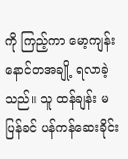ကို ကြည့်ကာ မော့ကျန်း နောင်တအချို့ ရလာခဲ့သည်။ သူ ထန်ချန်း မပြန်ခင် ပန်ကန်ဆေးခိုင်း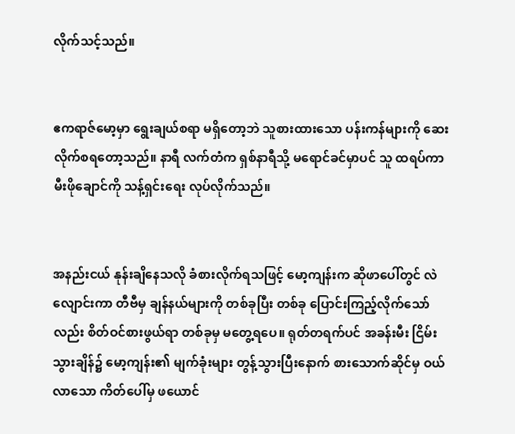လိုက်သင့်သည်။


ဧကရာဇ်မော့မှာ ရွေးချယ်စရာ မရှိတော့ဘဲ သူစားထားသော ပန်းကန်များကို ဆေးလိုက်စရတော့သည်။ နာရီ လက်တံက ရှစ်နာရီသို့ မရောင်ခင်မှာပင် သူ ထရပ်ကာ မီးဖိုချောင်ကို သန့်ရှင်းရေး လုပ်လိုက်သည်။


အနည်းငယ် နုန်းချိနေသလို ခံစားလိုက်ရသဖြင့် မော့ကျန်းက ဆိုဖာပေါ်တွင် လဲလျောင်းကာ တီဗီမှ ချန်နယ်များကို တစ်ခုပြီး တစ်ခု ပြောင်းကြည့်လိုက်သော်လည်း စိတ်ဝင်စားဖွယ်ရာ တစ်ခုမှ မတွေ့ရပေ။ ရုတ်တရက်ပင် အခန်းမီး ငြိမ်းသွားချိန်၌ မော့ကျန်း၏ မျက်ခုံးများ တွန့်သွားပြီးနောက် စားသောက်ဆိုင်မှ ဝယ်လာသော ကိတ်ပေါ်မှ ဖယောင်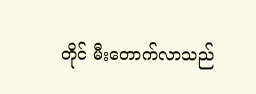တိုင် မီးတောက်လာသည်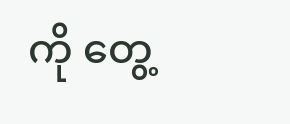ကို တွေ့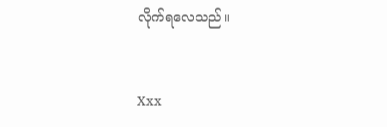လိုက်ရလေသည်။


Xxx